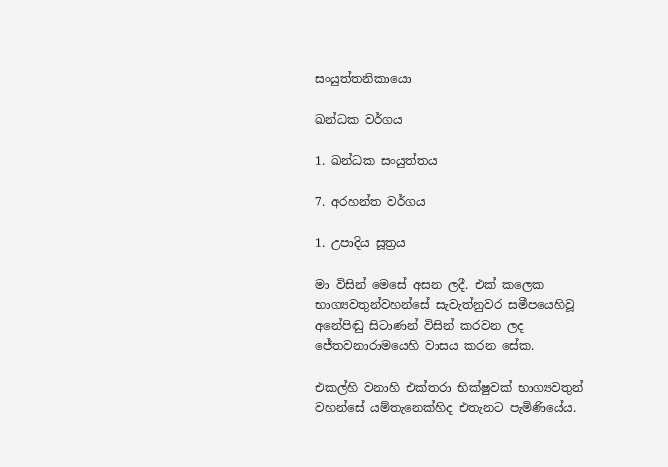සංයුත්තනිකායො

ඛන්ධක වර්ගය

1. ඛන්ධක සංයුත්තය

7. අරහන්ත වර්ගය

1. උපාදිය සූත්‍රය

මා විසින් මෙසේ අසන ලදී. එක් කලෙක භාග්‍යවතුන්වහන්සේ සැවැත්නුවර සමීපයෙහිවූ අනේපිඬු සිටාණන් විසින් කරවන ලද ජේතවනාරාමයෙහි වාසය කරන සේක.

එකල්හි වනාහි එක්තරා භික්ෂුවක් භාග්‍යවතුන් වහන්සේ යම්තැනෙක්හිද එතැනට පැමිණියේය.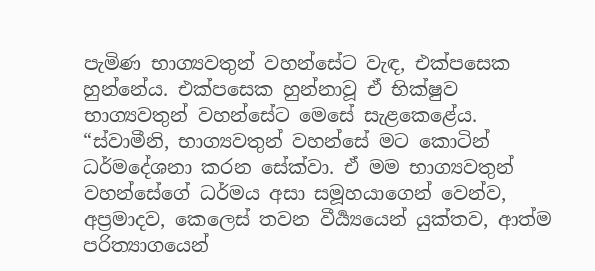පැමිණ භාග්‍යවතුන් වහන්සේට වැඳ, එක්පසෙක හුන්නේය. එක්පසෙක හුන්නාවූ ඒ භික්ෂුව භාග්‍යවතුන් වහන්සේට මෙසේ සැළකෙළේය. “ස්වාමීනි, භාග්‍යවතුන් වහන්සේ මට කොටින් ධර්මදේශනා කරන සේක්වා. ඒ මම භාග්‍යවතුන් වහන්සේගේ ධර්මය අසා සමූහයාගෙන් වෙන්ව, අප්‍රමාදව, කෙලෙස් තවන වීර්‍ය්‍යයෙන් යුක්තව, ආත්ම පරිත්‍යාගයෙන්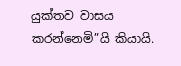යුක්තව වාසය කරන්නෙමි”යි කියායි.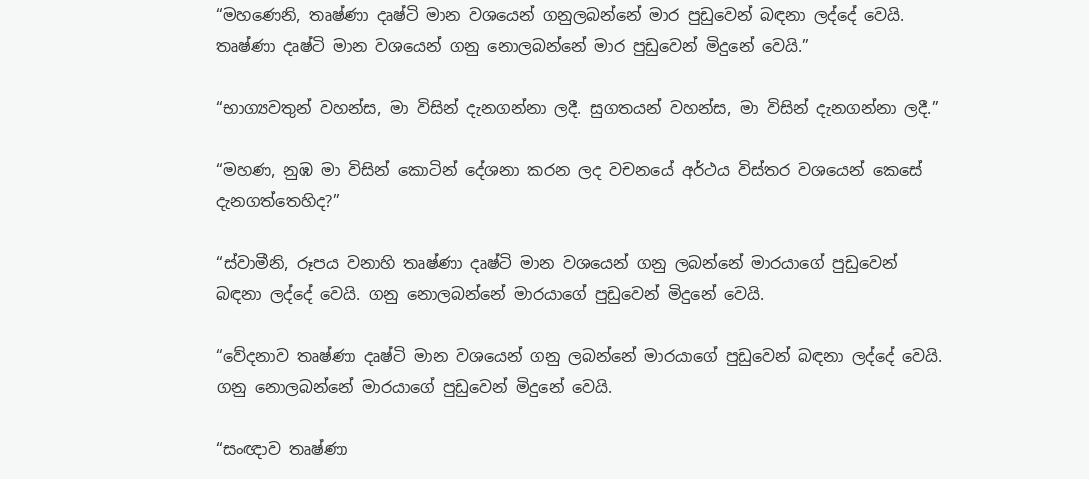“මහණෙනි, තෘෂ්ණා දෘෂ්ටි මාන වශයෙන් ගනුලබන්නේ මාර පුඩුවෙන් බඳනා ලද්දේ වෙයි. තෘෂ්ණා දෘෂ්ටි මාන වශයෙන් ගනු නොලබන්නේ මාර පුඩුවෙන් මිදුනේ වෙයි.”

“භාග්‍යවතුන් වහන්ස, මා විසින් දැනගන්නා ලදී. සුගතයන් වහන්ස, මා විසින් දැනගන්නා ලදී.”

“මහණ, නුඹ මා විසින් කොටින් දේශනා කරන ලද වචනයේ අර්ථය විස්තර වශයෙන් කෙසේ දැනගත්තෙහිද?”

“ස්වාමීනි, රූපය වනාහි තෘෂ්ණා දෘෂ්ටි මාන වශයෙන් ගනු ලබන්නේ මාරයාගේ පුඩුවෙන් බඳනා ලද්දේ වෙයි. ගනු නොලබන්නේ මාරයාගේ පුඩුවෙන් මිදුනේ වෙයි.

“වේදනාව තෘෂ්ණා දෘෂ්ටි මාන වශයෙන් ගනු ලබන්නේ මාරයාගේ පුඩුවෙන් බඳනා ලද්දේ වෙයි. ගනු නොලබන්නේ මාරයාගේ පුඩුවෙන් මිදුනේ වෙයි.

“සංඥාව තෘෂ්ණා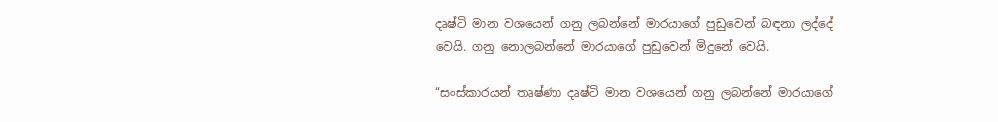දෘෂ්ටි මාන වශයෙන් ගනු ලබන්නේ මාරයාගේ පුඩුවෙන් බඳනා ලද්දේ වෙයි. ගනු නොලබන්නේ මාරයාගේ පුඩුවෙන් මිදුනේ වෙයි.

“සංස්කාරයන් තෘෂ්ණා දෘෂ්ටි මාන වශයෙන් ගනු ලබන්නේ මාරයාගේ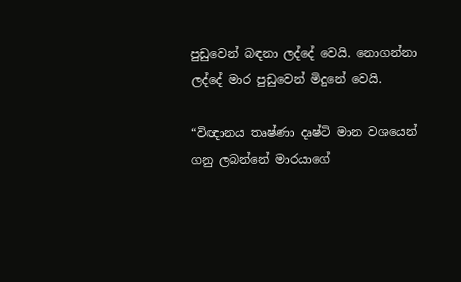පුඩුවෙන් බඳනා ලද්දේ වෙයි. නොගන්නා ලද්දේ මාර පුඩුවෙන් මිදුනේ වෙයි.

“විඥානය තෘෂ්ණා දෘෂ්ටි මාන වශයෙන් ගනු ලබන්නේ මාරයාගේ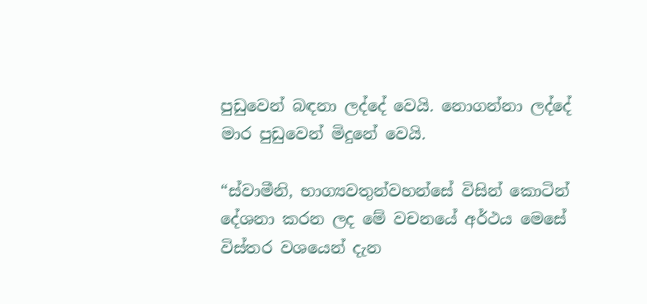පුඩුවෙන් බඳනා ලද්දේ වෙයි. නොගන්නා ලද්දේ මාර පුඩුවෙන් මිදුනේ වෙයි.

“ස්වාමීනි, භාග්‍යවතුන්වහන්සේ විසින් කොටින් දේශනා කරන ලද මේ වචනයේ අර්ථය මෙසේ විස්තර වශයෙන් දැන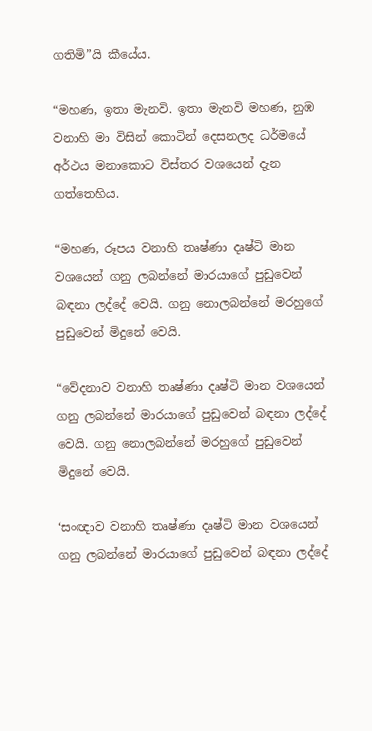ගතිමි”යි කීයේය.

“මහණ, ඉතා මැනවි. ඉතා මැනවි මහණ, නුඹ වනාහි මා විසින් කොටින් දෙසනලද ධර්මයේ අර්ථය මනාකොට විස්තර වශයෙන් දැන ගත්තෙහිය.

“මහණ, රූපය වනාහි තෘෂ්ණා දෘෂ්ටි මාන වශයෙන් ගනු ලබන්නේ මාරයාගේ පුඩුවෙන් බඳනා ලද්දේ වෙයි. ගනු නොලබන්නේ මරහුගේ පුඩුවෙන් මිදුනේ වෙයි.

“වේදනාව වනාහි තෘෂ්ණා දෘෂ්ටි මාන වශයෙන් ගනු ලබන්නේ මාරයාගේ පුඩුවෙන් බඳනා ලද්දේ වෙයි. ගනු නොලබන්නේ මරහුගේ පුඩුවෙන් මිදුනේ වෙයි.

‘සංඥාව වනාහි තෘෂ්ණා දෘෂ්ටි මාන වශයෙන් ගනු ලබන්නේ මාරයාගේ පුඩුවෙන් බඳනා ලද්දේ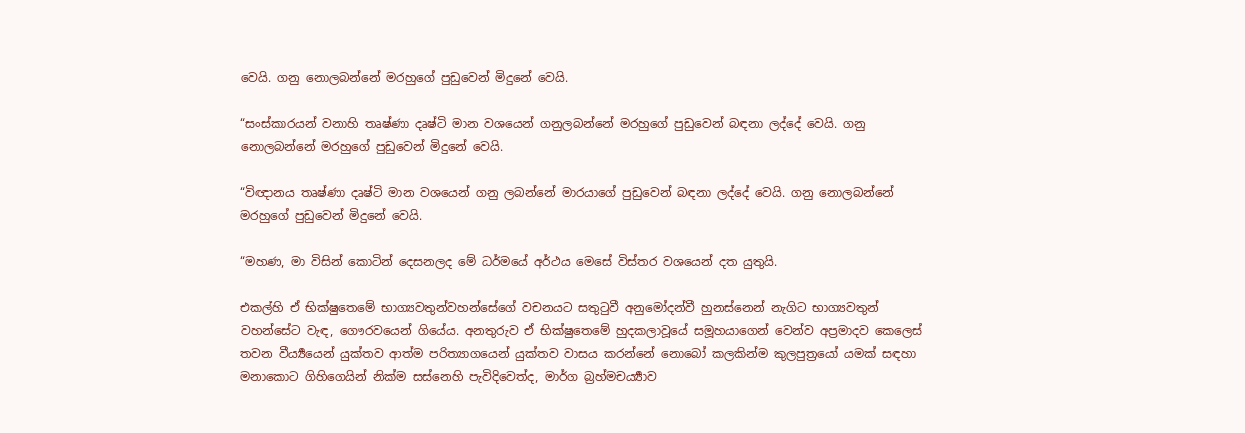වෙයි. ගනු නොලබන්නේ මරහුගේ පුඩුවෙන් මිදුනේ වෙයි.

“සංස්කාරයන් වනාහි තෘෂ්ණා දෘෂ්ටි මාන වශයෙන් ගනුලබන්නේ මරහුගේ පුඩුවෙන් බඳනා ලද්දේ වෙයි. ගනු නොලබන්නේ මරහුගේ පුඩුවෙන් මිදුනේ වෙයි.

“විඥානය තෘෂ්ණා දෘෂ්ටි මාන වශයෙන් ගනු ලබන්නේ මාරයාගේ පුඩුවෙන් බඳනා ලද්දේ වෙයි. ගනු නොලබන්නේ මරහුගේ පුඩුවෙන් මිදුනේ වෙයි.

“මහණ, මා විසින් කොටින් දෙසනලද මේ ධර්මයේ අර්ථය මෙසේ විස්තර වශයෙන් දත යුතුයි.

එකල්හි ඒ භික්ෂුතෙමේ භාග්‍යවතුන්වහන්සේගේ වචනයට සතුටුවී අනුමෝදන්වී හුනස්නෙන් නැගිට භාග්‍යවතුන් වහන්සේට වැඳ, ගෞරවයෙන් ගියේය. අනතුරුව ඒ භික්ෂුතෙමේ හුදකලාවූයේ සමූහයාගෙන් වෙන්ව අප්‍රමාදව කෙලෙස් තවන වීර්‍ය්‍යයෙන් යුක්තව ආත්ම පරිත්‍යාගයෙන් යුක්තව වාසය කරන්නේ නොබෝ කලකින්ම කුලපුත්‍රයෝ යමක් සඳහා මනාකොට ගිහිගෙයින් නික්ම සස්නෙහි පැවිදිවෙත්ද, මාර්ග බ්‍රහ්මචර්‍ය්‍යාව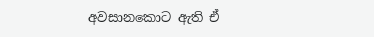අවසානකොට ඇති ඒ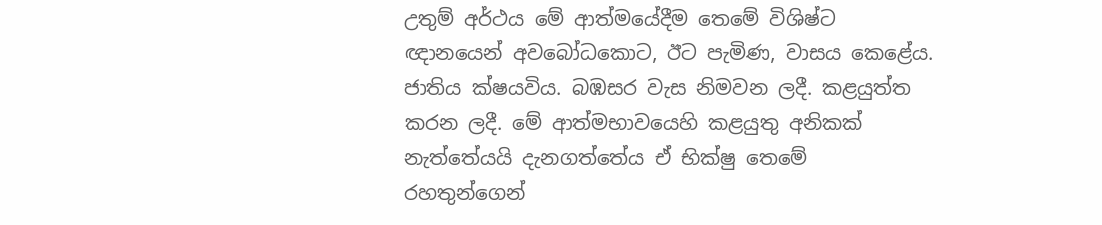උතුම් අර්ථය මේ ආත්මයේදීම තෙමේ විශිෂ්ට ඥානයෙන් අවබෝධකොට, ඊට පැමිණ, වාසය කෙළේය. ජාතිය ක්ෂයවිය. බඹසර වැස නිමවන ලදී. කළයුත්ත කරන ලදී. මේ ආත්මභාවයෙහි කළයුතු අනිකක් නැත්තේයයි දැනගත්තේය ඒ භික්ෂු තෙමේ රහතුන්ගෙන්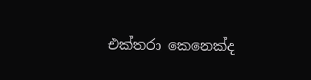එක්තරා කෙනෙක්ද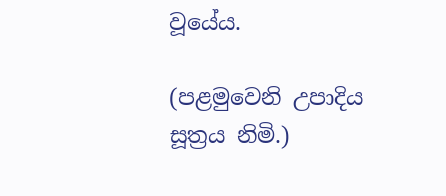වූයේය.

(පළමුවෙනි උපාදිය සූත්‍රය නිමි.)